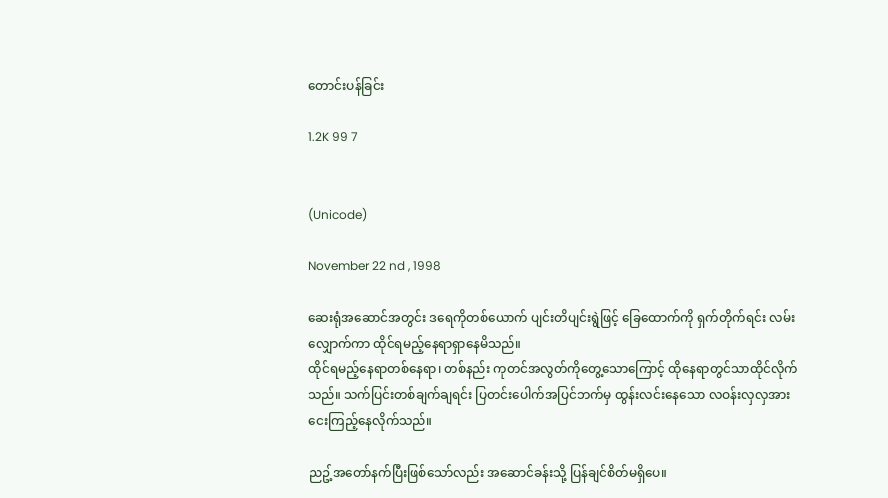တောင်းပန်ခြင်း

1.2K 99 7


(Unicode)

November 22 nd , 1998

ဆေးရုံအဆောင်အတွင်း ဒရေကိုတစ်ယောက် ပျင်းတိပျင်းရွဲဖြင့် ခြေထောက်ကို ရှက်တိုက်ရင်း လမ်းလျှောက်ကာ ထိုင်ရမည့်နေရာရှာနေမိသည်။
ထိုင်ရမည့်နေရာတစ်နေရာ၊ တစ်နည်း ကုတင်အလွတ်ကိုတွေ့သောကြောင့် ထိုနေရာတွင်သာထိုင်လိုက်သည်။ သက်ပြင်းတစ်ချက်ချရင်း ပြတင်းပေါက်အပြင်ဘက်မှ ထွန်းလင်းနေသော လဝန်းလှလှအား ငေးကြည့်နေလိုက်သည်။

ညဥ့်အတော်နက်ပြီးဖြစ်သော်လည်း အဆောင်ခန်းသို့ ပြန်ချင်စိတ်မရှိပေ။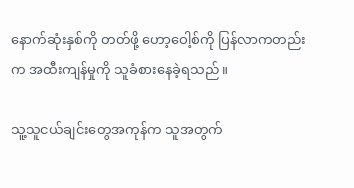နောက်ဆုံးနှစ်ကို တတ်ဖို့ ဟော့ဝေါ့စ်ကို ပြန်လာကတည်းက အထီးကျန်မှုကို သူခံစားနေခဲ့ရသည်။

သူ့သူငယ်ချင်းတွေအကုန်က သူအတွက်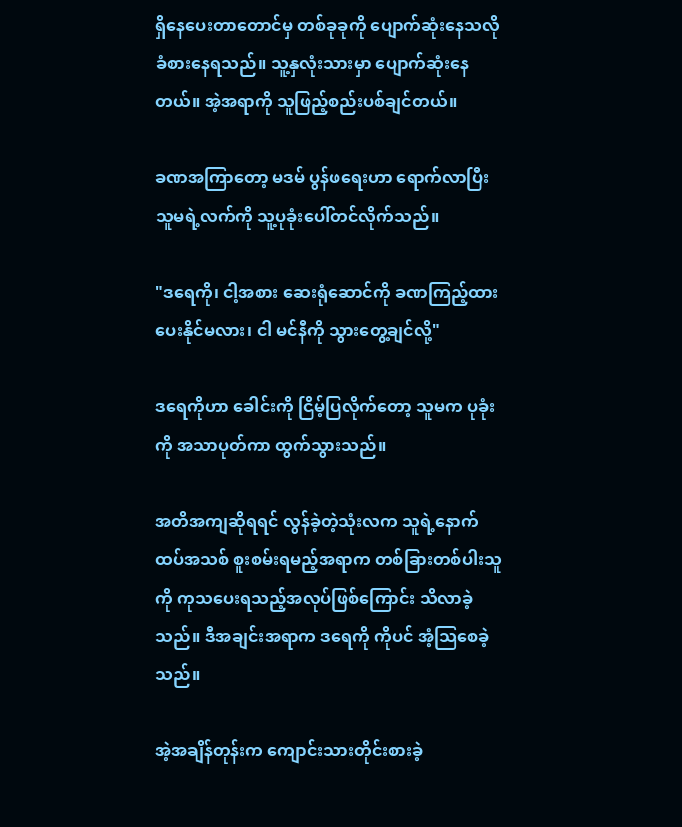ရှိနေပေးတာတောင်မှ တစ်ခုခုကို ပျောက်ဆုံးနေသလို ခံစားနေရသည်။ သူ့နှလုံးသားမှာ ပျောက်ဆုံးနေတယ်။ အဲ့အရာကို သူဖြည့်စည်းပစ်ချင်တယ်။

ခဏအကြာတော့ မဒမ် ပွန်ဖရေးဟာ ရောက်လာပြီး သူမရဲ့လက်ကို သူ့ပုခုံးပေါ်တင်လိုက်သည်။

"ဒရေကို၊ ငါ့အစား ဆေးရုံဆောင်ကို ခဏကြည့်ထားပေးနိုင်မလား၊ ငါ မင်နီကို သွားတွေ့ချင်လို့"

ဒရေကိုဟာ ခေါင်းကို ငြိမ့်ပြလိုက်တော့ သူမက ပုခုံးကို အသာပုတ်ကာ ထွက်သွားသည်။

အတိအကျဆိုရရင် လွန်ခဲ့တဲ့သုံးလက သူရဲ့နောက်ထပ်အသစ် စူးစမ်းရမည့်အရာက တစ်ခြားတစ်ပါးသူကို ကုသပေးရသည့်အလုပ်ဖြစ်ကြောင်း သိလာခဲ့သည်။ ဒီအချင်းအရာက ဒရေကို ကိုပင် အံ့သြစေခဲ့သည်။

အဲ့အချိန်တုန်းက ကျောင်းသားတိုင်းစားခဲ့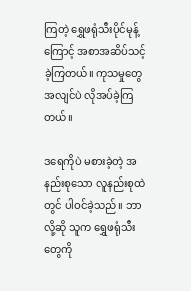ကြတဲ့ ရွှေဖရုံသီးပိုင်မုန့်ကြောင့် အစာအဆိပ်သင့်ခဲ့ကြတယ်။ ကုသမှုတွေ အလျင်ပဲ လိုအပ်ခဲ့ကြတယ်။

ဒရေကိုပဲ မစားခဲ့တဲ့ အနည်းစုသော လူနည်းစုထဲတွင် ပါဝင်ခဲ့သည်။ ဘာလို့ဆို သူက ရွှေဖရုံသီးတွေကို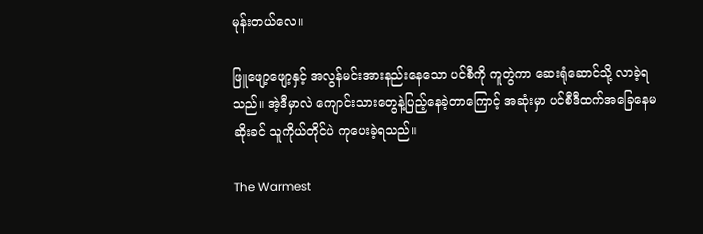မုန်းတယ်လေ။

ဖြူဖျော့ဖျော့နှင့် အလွန်မင်းအားနည်းနေသော ပင်စီကို ကူတွဲကာ ဆေးရုံဆောင်သို့ လာခဲ့ရသည်။ အဲ့ဒီမှာလဲ ကျောင်းသားတွေနဲ့ပြည့်နေခဲ့တာကြောင့် အဆုံးမှာ ပင်စီဒီထက်အခြေနေမဆိုးခင် သူကိုယ်တိုင်ပဲ ကုပေးခဲ့ရသည်။

The Warmest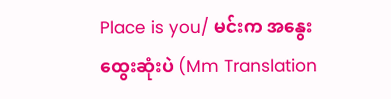Place is you/ မင်းက အနွေးထွေးဆုံးပဲ (Mm Translation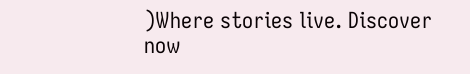)Where stories live. Discover now